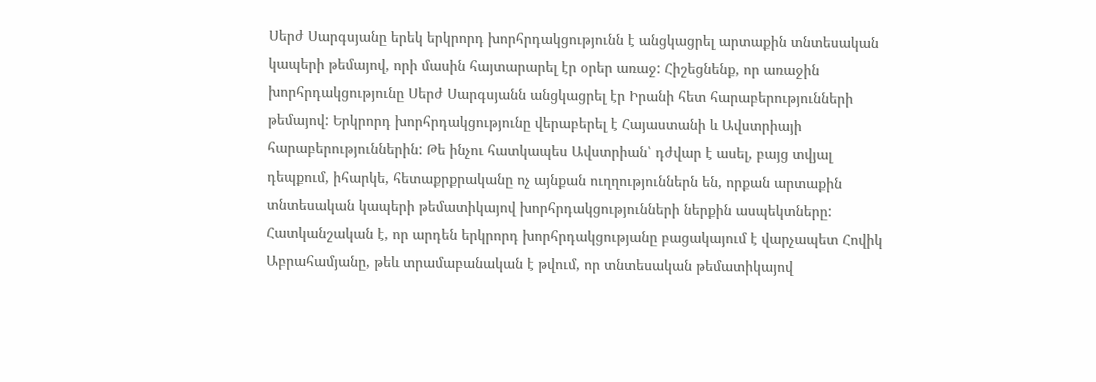Սերժ Սարգսյանը երեկ երկրորդ խորհրդակցությունն է անցկացրել արտաքին տնտեսական կապերի թեմայով, որի մասին հայտարարել էր օրեր առաջ: Հիշեցնենք, որ առաջին խորհրդակցությունը Սերժ Սարգսյանն անցկացրել էր Իրանի հետ հարաբերությունների թեմայով: Երկրորդ խորհրդակցությունը վերաբերել է Հայաստանի և Ավստրիայի հարաբերություններին: Թե ինչու հատկապես Ավստրիան՝ դժվար է ասել, բայց տվյալ դեպքում, իհարկե, հետաքրքրականը ոչ այնքան ուղղություններն են, որքան արտաքին տնտեսական կապերի թեմատիկայով խորհրդակցությունների ներքին ասպեկտները:
Հատկանշական է, որ արդեն երկրորդ խորհրդակցությանը բացակայում է վարչապետ Հովիկ Աբրահամյանը, թեև տրամաբանական է թվում, որ տնտեսական թեմատիկայով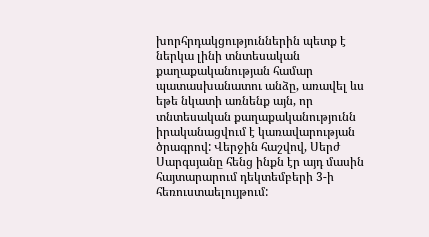խորհրդակցություններին պետք է ներկա լինի տնտեսական քաղաքականության համար պատասխանատու անձը, առավել ևս եթե նկատի առնենք այն, որ տնտեսական քաղաքականությունն իրականացվում է կառավարության ծրագրով: Վերջին հաշվով, Սերժ Սարգսյանը հենց ինքն էր այդ մասին հայտարարում դեկտեմբերի 3-ի հեռուստաելույթում: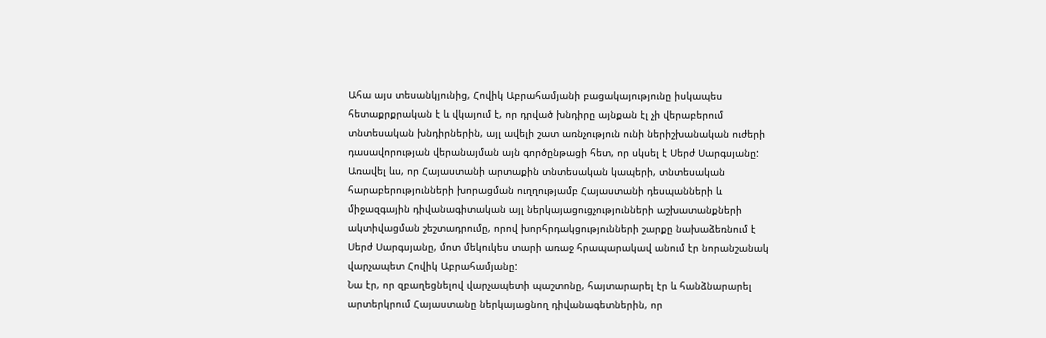Ահա այս տեսանկյունից, Հովիկ Աբրահամյանի բացակայությունը իսկապես հետաքրքրական է և վկայում է, որ դրված խնդիրը այնքան էլ չի վերաբերում տնտեսական խնդիրներին, այլ ավելի շատ առնչություն ունի ներիշխանական ուժերի դասավորության վերանայման այն գործընթացի հետ, որ սկսել է Սերժ Սարգսյանը: Առավել ևս, որ Հայաստանի արտաքին տնտեսական կապերի, տնտեսական հարաբերությունների խորացման ուղղությամբ Հայաստանի դեսպանների և միջազգային դիվանագիտական այլ ներկայացուցչությունների աշխատանքների ակտիվացման շեշտադրումը, որով խորհրդակցությունների շարքը նախաձեռնում է Սերժ Սարգսյանը, մոտ մեկուկես տարի առաջ հրապարակավ անում էր նորանշանակ վարչապետ Հովիկ Աբրահամյանը:
Նա էր, որ զբաղեցնելով վարչապետի պաշտոնը, հայտարարել էր և հանձնարարել արտերկրում Հայաստանը ներկայացնող դիվանագետներին, որ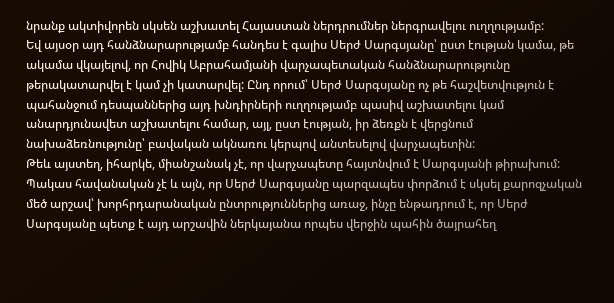նրանք ակտիվորեն սկսեն աշխատել Հայաստան ներդրումներ ներգրավելու ուղղությամբ:
Եվ այսօր այդ հանձնարարությամբ հանդես է գալիս Սերժ Սարգսյանը՝ ըստ էության կամա, թե ակամա վկայելով, որ Հովիկ Աբրահամյանի վարչապետական հանձնարարությունը թերակատարվել է կամ չի կատարվել: Ընդ որում՝ Սերժ Սարգսյանը ոչ թե հաշվետվություն է պահանջում դեսպաններից այդ խնդիրների ուղղությամբ պասիվ աշխատելու կամ անարդյունավետ աշխատելու համար, այլ, ըստ էության, իր ձեռքն է վերցնում նախաձեռնությունը՝ բավական ակնառու կերպով անտեսելով վարչապետին:
Թեև այստեղ, իհարկե, միանշանակ չէ, որ վարչապետը հայտնվում է Սարգսյանի թիրախում: Պակաս հավանական չէ և այն, որ Սերժ Սարգսյանը պարզապես փորձում է սկսել քարոզչական մեծ արշավ՝ խորհրդարանական ընտրություններից առաջ, ինչը ենթադրում է, որ Սերժ Սարգսյանը պետք է այդ արշավին ներկայանա որպես վերջին պահին ծայրահեղ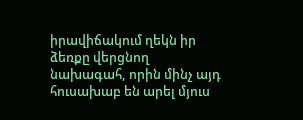իրավիճակում ղեկն իր ձեռքը վերցնող նախագահ, որին մինչ այդ հուսախաբ են արել մյուս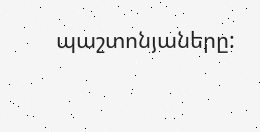պաշտոնյաները: